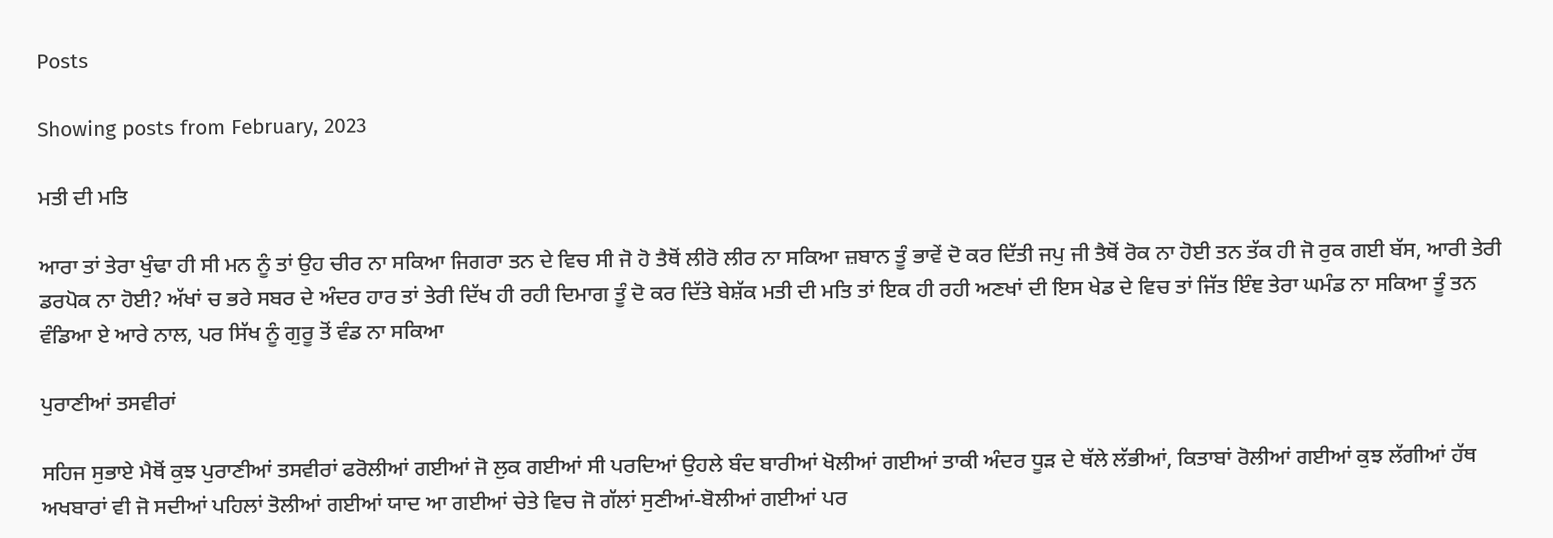Posts

Showing posts from February, 2023

ਮਤੀ ਦੀ ਮਤਿ

ਆਰਾ ਤਾਂ ਤੇਰਾ ਖੁੰਢਾ ਹੀ ਸੀ ਮਨ ਨੂੰ ਤਾਂ ਉਹ ਚੀਰ ਨਾ ਸਕਿਆ ਜਿਗਰਾ ਤਨ ਦੇ ਵਿਚ ਸੀ ਜੋ ਹੋ ਤੈਥੋਂ ਲੀਰੋ ਲੀਰ ਨਾ ਸਕਿਆ ਜ਼ਬਾਨ ਤੂੰ ਭਾਵੇਂ ਦੋ ਕਰ ਦਿੱਤੀ ਜਪੁ ਜੀ ਤੈਥੋਂ ਰੋਕ ਨਾ ਹੋਈ ਤਨ ਤੱਕ ਹੀ ਜੋ ਰੁਕ ਗਈ ਬੱਸ, ਆਰੀ ਤੇਰੀ ਡਰਪੋਕ ਨਾ ਹੋਈ? ਅੱਖਾਂ ਚ ਭਰੇ ਸਬਰ ਦੇ ਅੰਦਰ ਹਾਰ ਤਾਂ ਤੇਰੀ ਦਿੱਖ ਹੀ ਰਹੀ ਦਿਮਾਗ ਤੂੰ ਦੋ ਕਰ ਦਿੱਤੇ ਬੇਸ਼ੱਕ ਮਤੀ ਦੀ ਮਤਿ ਤਾਂ ਇਕ ਹੀ ਰਹੀ ਅਣਖਾਂ ਦੀ ਇਸ ਖੇਡ ਦੇ ਵਿਚ ਤਾਂ ਜਿੱਤ ਇੰਞ ਤੇਰਾ ਘਮੰਡ ਨਾ ਸਕਿਆ ਤੂੰ ਤਨ ਵੰਡਿਆ ਏ ਆਰੇ ਨਾਲ, ਪਰ ਸਿੱਖ ਨੂੰ ਗੁਰੂ ਤੋਂ ਵੰਡ ਨਾ ਸਕਿਆ

ਪੁਰਾਣੀਆਂ ਤਸਵੀਰਾਂ

ਸਹਿਜ ਸੁਭਾਏ ਮੈਥੋਂ ਕੁਝ ਪੁਰਾਣੀਆਂ ਤਸਵੀਰਾਂ ਫਰੋਲੀਆਂ ਗਈਆਂ ਜੋ ਲੁਕ ਗਈਆਂ ਸੀ ਪਰਦਿਆਂ ਉਹਲੇ ਬੰਦ ਬਾਰੀਆਂ ਖੋਲੀਆਂ ਗਈਆਂ ਤਾਕੀ ਅੰਦਰ ਧੂੜ ਦੇ ਥੱਲੇ ਲੱਭੀਆਂ, ਕਿਤਾਬਾਂ ਰੋਲੀਆਂ ਗਈਆਂ ਕੁਝ ਲੱਗੀਆਂ ਹੱਥ ਅਖਬਾਰਾਂ ਵੀ ਜੋ ਸਦੀਆਂ ਪਹਿਲਾਂ ਤੋਲੀਆਂ ਗਈਆਂ ਯਾਦ ਆ ਗਈਆਂ ਚੇਤੇ ਵਿਚ ਜੋ ਗੱਲਾਂ ਸੁਣੀਆਂ-ਬੋਲੀਆਂ ਗਈਆਂ ਪਰ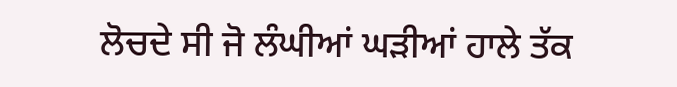ਲੋਚਦੇ ਸੀ ਜੋ ਲੰਘੀਆਂ ਘੜੀਆਂ ਹਾਲੇ ਤੱਕ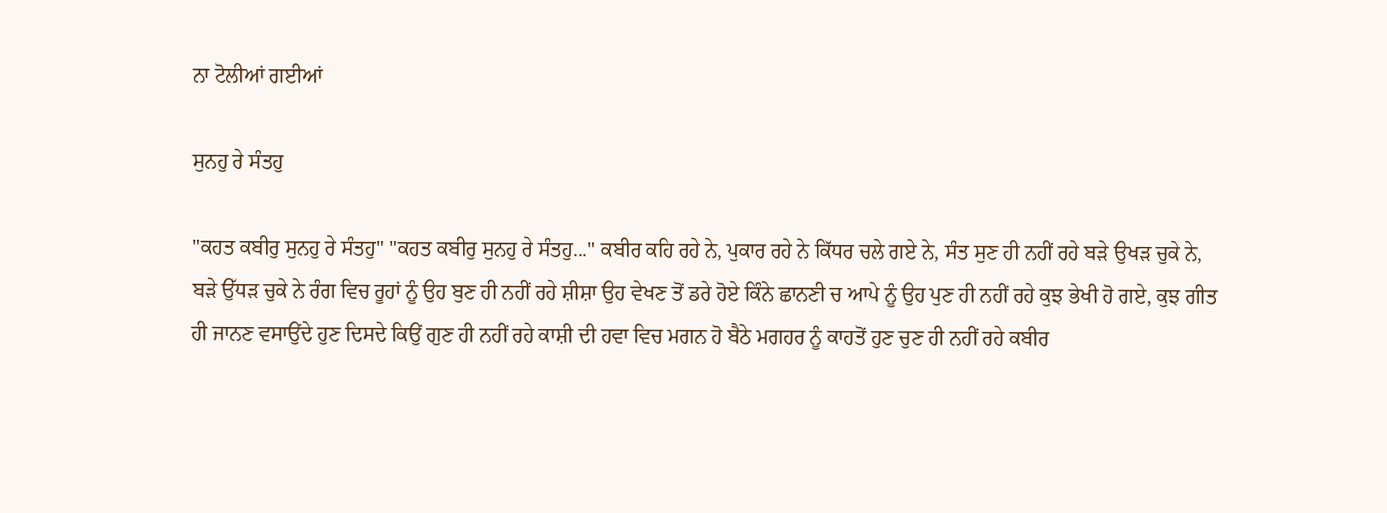ਨਾ ਟੋਲੀਆਂ ਗਈਆਂ

ਸੁਨਹੁ ਰੇ ਸੰਤਹੁ

"ਕਹਤ ਕਬੀਰੁ ਸੁਨਹੁ ਰੇ ਸੰਤਹੁ" "ਕਹਤ ਕਬੀਰੁ ਸੁਨਹੁ ਰੇ ਸੰਤਹੁ..." ਕਬੀਰ ਕਹਿ ਰਹੇ ਨੇ, ਪੁਕਾਰ ਰਹੇ ਨੇ ਕਿੱਧਰ ਚਲੇ ਗਏ ਨੇ, ਸੰਤ ਸੁਣ ਹੀ ਨਹੀਂ ਰਹੇ ਬੜੇ ਉਖੜ ਚੁਕੇ ਨੇ, ਬੜੇ ਉੱਧੜ ਚੁਕੇ ਨੇ ਰੰਗ ਵਿਚ ਰੂਹਾਂ ਨੂੰ ਉਹ ਬੁਣ ਹੀ ਨਹੀਂ ਰਹੇ ਸ਼ੀਸ਼ਾ ਉਹ ਵੇਖਣ ਤੋਂ ਡਰੇ ਹੋਏ ਕਿੰਨੇ ਛਾਨਣੀ ਚ ਆਪੇ ਨੂੰ ਉਹ ਪੁਣ ਹੀ ਨਹੀਂ ਰਹੇ ਕੁਝ ਭੇਖੀ ਹੋ ਗਏ, ਕੁਝ ਗੀਤ ਹੀ ਜਾਨਣ ਵਸਾਉਂਦੇ ਹੁਣ ਦਿਸਦੇ ਕਿਉਂ ਗੁਣ ਹੀ ਨਹੀਂ ਰਹੇ ਕਾਸ਼ੀ ਦੀ ਹਵਾ ਵਿਚ ਮਗਨ ਹੋ ਬੈਠੇ ਮਗਹਰ ਨੂੰ ਕਾਹਤੋਂ ਹੁਣ ਚੁਣ ਹੀ ਨਹੀਂ ਰਹੇ ਕਬੀਰ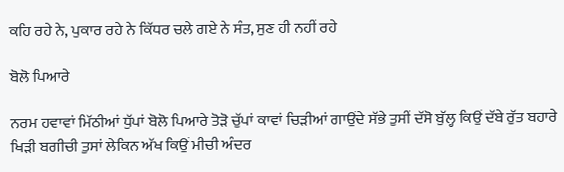ਕਹਿ ਰਹੇ ਨੇ, ਪੁਕਾਰ ਰਹੇ ਨੇ ਕਿੱਧਰ ਚਲੇ ਗਏ ਨੇ ਸੰਤ, ਸੁਣ ਹੀ ਨਹੀਂ ਰਹੇ

ਬੋਲੋ ਪਿਆਰੇ

ਨਰਮ ਹਵਾਵਾਂ ਮਿੱਠੀਆਂ ਧੁੱਪਾਂ ਬੋਲੋ ਪਿਆਰੇ ਤੋੜੋ ਚੁੱਪਾਂ ਕਾਵਾਂ ਚਿੜੀਆਂ ਗਾਉਂਦੇ ਸੱਭੇ ਤੁਸੀਂ ਦੱਸੋ ਬੁੱਲ੍ਹ ਕਿਉਂ ਦੱਬੇ ਰੁੱਤ ਬਹਾਰੇ ਖਿੜੀ ਬਗੀਚੀ ਤੁਸਾਂ ਲੇਕਿਨ ਅੱਖ ਕਿਉਂ ਮੀਚੀ ਅੰਦਰ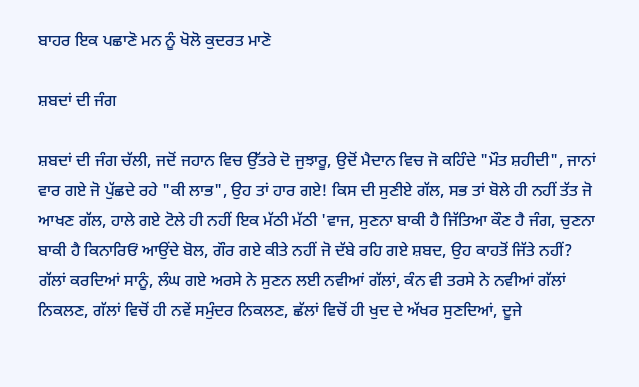ਬਾਹਰ ਇਕ ਪਛਾਣੋ ਮਨ ਨੂੰ ਖੋਲੋ ਕੁਦਰਤ ਮਾਣੋ

ਸ਼ਬਦਾਂ ਦੀ ਜੰਗ

ਸ਼ਬਦਾਂ ਦੀ ਜੰਗ ਚੱਲੀ, ਜਦੋਂ ਜਹਾਨ ਵਿਚ ਉੱਤਰੇ ਦੋ ਜੁਝਾਰੂ, ਉਦੋਂ ਮੈਦਾਨ ਵਿਚ ਜੋ ਕਹਿੰਦੇ "ਮੌਤ ਸ਼ਹੀਦੀ", ਜਾਨਾਂ ਵਾਰ ਗਏ ਜੋ ਪੁੱਛਦੇ ਰਹੇ "ਕੀ ਲਾਭ", ਉਹ ਤਾਂ ਹਾਰ ਗਏ! ਕਿਸ ਦੀ ਸੁਣੀਏ ਗੱਲ, ਸਭ ਤਾਂ ਬੋਲੇ ਹੀ ਨਹੀਂ ਤੱਤ ਜੋ ਆਖਣ ਗੱਲ, ਹਾਲੇ ਗਏ ਟੋਲੇ ਹੀ ਨਹੀਂ ਇਕ ਮੱਠੀ ਮੱਠੀ 'ਵਾਜ, ਸੁਣਨਾ ਬਾਕੀ ਹੈ ਜਿੱਤਿਆ ਕੌਣ ਹੈ ਜੰਗ, ਚੁਣਨਾ ਬਾਕੀ ਹੈ ਕਿਨਾਰਿਓਂ ਆਉਂਦੇ ਬੋਲ, ਗੌਰ ਗਏ ਕੀਤੇ ਨਹੀਂ ਜੋ ਦੱਬੇ ਰਹਿ ਗਏ ਸ਼ਬਦ, ਉਹ ਕਾਹਤੋਂ ਜਿੱਤੇ ਨਹੀਂ? ਗੱਲਾਂ ਕਰਦਿਆਂ ਸਾਨੂੰ, ਲੰਘ ਗਏ ਅਰਸੇ ਨੇ ਸੁਣਨ ਲਈ ਨਵੀਆਂ ਗੱਲਾਂ, ਕੰਨ ਵੀ ਤਰਸੇ ਨੇ ਨਵੀਆਂ ਗੱਲਾਂ ਨਿਕਲਣ, ਗੱਲਾਂ ਵਿਚੋਂ ਹੀ ਨਵੇਂ ਸਮੁੰਦਰ ਨਿਕਲਣ, ਛੱਲਾਂ ਵਿਚੋਂ ਹੀ ਖੁਦ ਦੇ ਅੱਖਰ ਸੁਣਦਿਆਂ, ਦੂਜੇ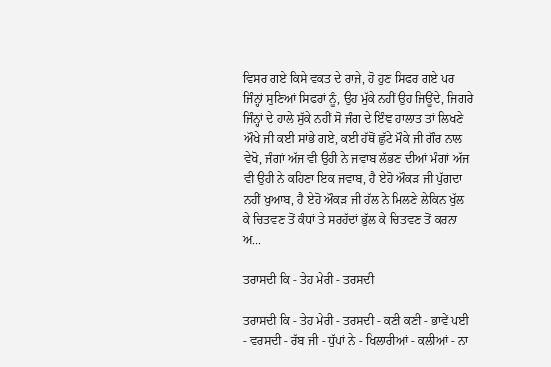ਵਿਸਰ ਗਏ ਕਿਸੇ ਵਕਤ ਦੇ ਰਾਜੇ, ਹੋ ਹੁਣ ਸਿਫਰ ਗਏ ਪਰ ਜਿੰਨ੍ਹਾਂ ਸੁਣਿਆਂ ਸਿਫਰਾਂ ਨੂੰ, ਉਹ ਮੁੱਕੇ ਨਹੀਂ ਉਹ ਜਿਊਂਦੇ, ਜਿਗਰੇ ਜਿੰਨ੍ਹਾਂ ਦੇ ਹਾਲੇ ਸੁੱਕੇ ਨਹੀਂ ਸੋ ਜੰਗ ਦੇ ਇੰਞ ਹਾਲਾਤ ਤਾਂ ਲਿਖਣੇ ਔਖੇ ਜੀ ਕਈ ਸਾਂਭੇ ਗਏ, ਕਈ ਹੱਥੋਂ ਛੁੱਟੇ ਮੌਕੇ ਜੀ ਗੌਰ ਨਾਲ ਵੇਖੋ, ਜੰਗਾਂ ਅੱਜ ਵੀ ਉਹੀ ਨੇ ਜਵਾਬ ਲੱਭਣ ਦੀਆਂ ਮੰਗਾਂ ਅੱਜ ਵੀ ਉਹੀ ਨੇ ਕਹਿਣਾ ਇਕ ਜਵਾਬ, ਹੈ ਏਹੋ ਔਕੜ ਜੀ ਪੁੱਗਦਾ ਨਹੀਂ ਖੁਆਬ, ਹੈ ਏਹੋ ਔਕੜ ਜੀ ਹੱਲ ਨੇ ਮਿਲਣੇ ਲੇਕਿਨ ਖੁੱਲ ਕੇ ਚਿਤਵਣ ਤੋਂ ਕੰਧਾਂ ਤੇ ਸਰਹੱਦਾਂ ਭੁੱਲ ਕੇ ਚਿਤਵਣ ਤੋਂ ਕਰਨਾ ਅ...

ਤਰਾਸਦੀ ਕਿ - ਤੇਹ ਮੇਰੀ - ਤਰਸਦੀ

ਤਰਾਸਦੀ ਕਿ - ਤੇਹ ਮੇਰੀ - ਤਰਸਦੀ - ਕਣੀ ਕਣੀ - ਭਾਵੇਂ ਪਈ - ਵਰਸਦੀ - ਰੱਬ ਜੀ - ਧੁੱਪਾਂ ਨੇ - ਖਿਲਾਰੀਆਂ - ਕਲੀਆਂ - ਨਾ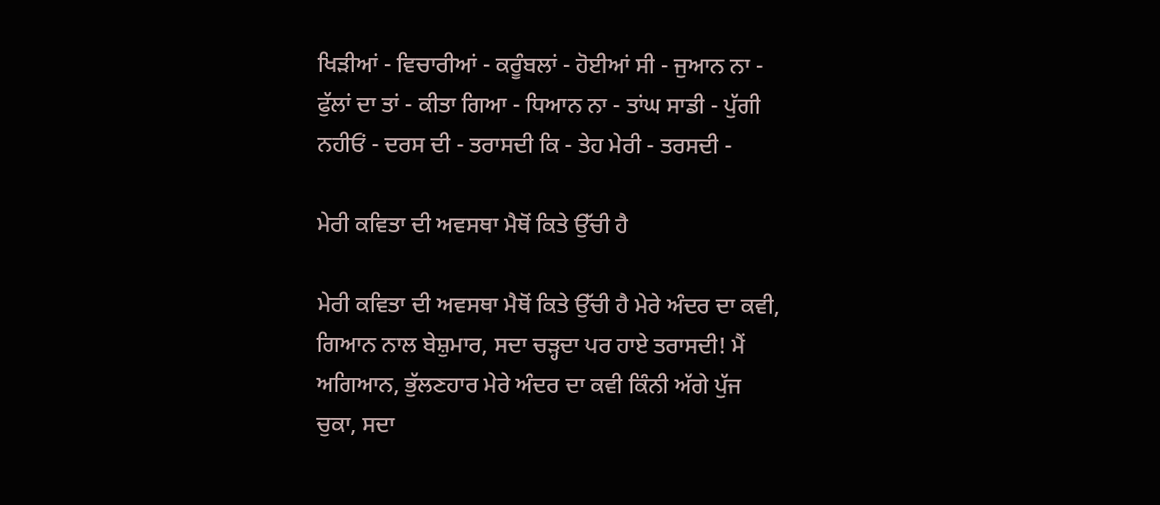ਖਿੜੀਆਂ - ਵਿਚਾਰੀਆਂ - ਕਰੂੰਬਲਾਂ - ਹੋਈਆਂ ਸੀ - ਜੁਆਨ ਨਾ - ਫੁੱਲਾਂ ਦਾ ਤਾਂ - ਕੀਤਾ ਗਿਆ - ਧਿਆਨ ਨਾ - ਤਾਂਘ ਸਾਡੀ - ਪੁੱਗੀ ਨਹੀਓਂ - ਦਰਸ ਦੀ - ਤਰਾਸਦੀ ਕਿ - ਤੇਹ ਮੇਰੀ - ਤਰਸਦੀ -

ਮੇਰੀ ਕਵਿਤਾ ਦੀ ਅਵਸਥਾ ਮੈਥੋਂ ਕਿਤੇ ਉੱਚੀ ਹੈ

ਮੇਰੀ ਕਵਿਤਾ ਦੀ ਅਵਸਥਾ ਮੈਥੋਂ ਕਿਤੇ ਉੱਚੀ ਹੈ ਮੇਰੇ ਅੰਦਰ ਦਾ ਕਵੀ, ਗਿਆਨ ਨਾਲ ਬੇਸ਼ੁਮਾਰ, ਸਦਾ ਚੜ੍ਹਦਾ ਪਰ ਹਾਏ ਤਰਾਸਦੀ! ਮੈਂ ਅਗਿਆਨ, ਭੁੱਲਣਹਾਰ ਮੇਰੇ ਅੰਦਰ ਦਾ ਕਵੀ ਕਿੰਨੀ ਅੱਗੇ ਪੁੱਜ ਚੁਕਾ, ਸਦਾ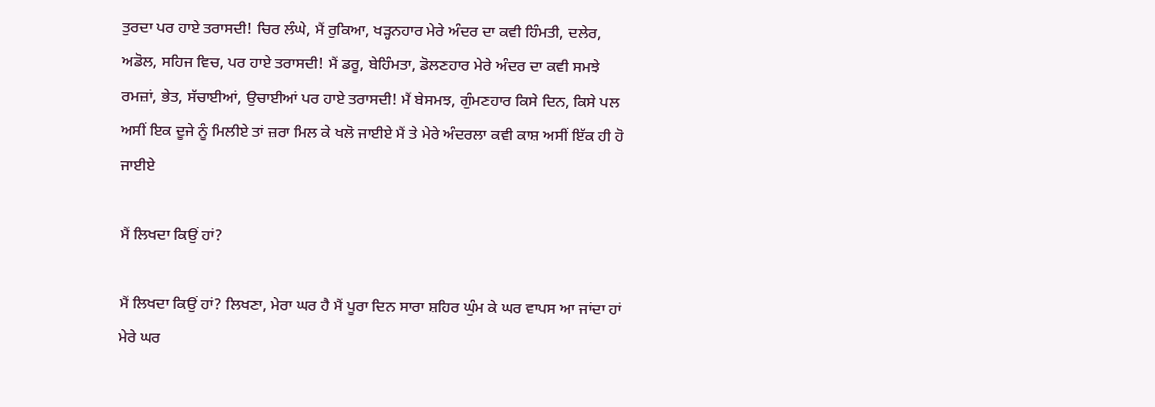ਤੁਰਦਾ ਪਰ ਹਾਏ ਤਰਾਸਦੀ! ਚਿਰ ਲੰਘੇ, ਮੈਂ ਰੁਕਿਆ, ਖੜ੍ਹਨਹਾਰ ਮੇਰੇ ਅੰਦਰ ਦਾ ਕਵੀ ਹਿੰਮਤੀ, ਦਲੇਰ, ਅਡੋਲ, ਸਹਿਜ ਵਿਚ, ਪਰ ਹਾਏ ਤਰਾਸਦੀ! ਮੈਂ ਡਰੂ, ਬੇਹਿੰਮਤਾ, ਡੋਲਣਹਾਰ ਮੇਰੇ ਅੰਦਰ ਦਾ ਕਵੀ ਸਮਝੇ ਰਮਜ਼ਾਂ, ਭੇਤ, ਸੱਚਾਈਆਂ, ਉਚਾਈਆਂ ਪਰ ਹਾਏ ਤਰਾਸਦੀ! ਮੈਂ ਬੇਸਮਝ, ਗੁੰਮਣਹਾਰ ਕਿਸੇ ਦਿਨ, ਕਿਸੇ ਪਲ ਅਸੀਂ ਇਕ ਦੂਜੇ ਨੂੰ ਮਿਲੀਏ ਤਾਂ ਜ਼ਰਾ ਮਿਲ ਕੇ ਖਲੋ ਜਾਈਏ ਮੈਂ ਤੇ ਮੇਰੇ ਅੰਦਰਲਾ ਕਵੀ ਕਾਸ਼ ਅਸੀਂ ਇੱਕ ਹੀ ਹੋ ਜਾਈਏ

ਮੈਂ ਲਿਖਦਾ ਕਿਉਂ ਹਾਂ?

ਮੈਂ ਲਿਖਦਾ ਕਿਉਂ ਹਾਂ? ਲਿਖਣਾ, ਮੇਰਾ ਘਰ ਹੈ ਮੈਂ ਪੂਰਾ ਦਿਨ ਸਾਰਾ ਸ਼ਹਿਰ ਘੁੰਮ ਕੇ ਘਰ ਵਾਪਸ ਆ ਜਾਂਦਾ ਹਾਂ ਮੇਰੇ ਘਰ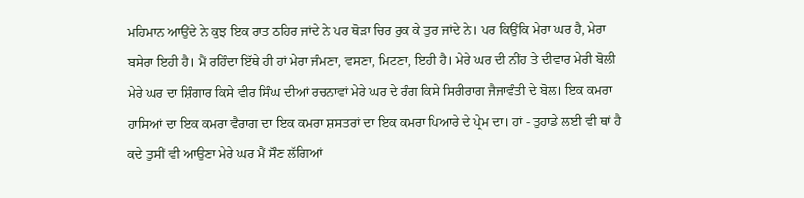ਮਹਿਮਾਨ ਆਉਂਦੇ ਨੇ ਕੁਝ ਇਕ ਰਾਤ ਠਹਿਰ ਜਾਂਦੇ ਨੇ ਪਰ ਥੋੜਾ ਚਿਰ ਰੁਕ ਕੇ ਤੁਰ ਜਾਂਦੇ ਨੇ। ਪਰ ਕਿਉਂਕਿ ਮੇਰਾ ਘਰ ਹੈ, ਮੇਰਾ ਬਸੇਰਾ ਇਹੀ ਹੈ। ਮੈਂ ਰਹਿੰਦਾ ਇੱਥੇ ਹੀ ਹਾਂ ਮੇਰਾ ਜੰਮਣਾ, ਵਸਣਾ, ਮਿਟਣਾ, ਇਹੀ ਹੈ। ਮੇਰੇ ਘਰ ਦੀ ਨੀਂਹ ਤੇ ਦੀਵਾਰ ਮੇਰੀ ਬੋਲੀ ਮੇਰੇ ਘਰ ਦਾ ਸ਼ਿੰਗਾਰ ਕਿਸੇ ਵੀਰ ਸਿੰਘ ਦੀਆਂ ਰਚਨਾਵਾਂ ਮੇਰੇ ਘਰ ਦੇ ਰੰਗ ਕਿਸੇ ਸਿਰੀਰਾਗ ਜੈਜਾਵੰਤੀ ਦੇ ਬੋਲ। ਇਕ ਕਮਰਾ ਹਾਸਿਆਂ ਦਾ ਇਕ ਕਮਰਾ ਵੈਰਾਗ ਦਾ ਇਕ ਕਮਰਾ ਸ਼ਸਤਰਾਂ ਦਾ ਇਕ ਕਮਰਾ ਪਿਆਰੇ ਦੇ ਪ੍ਰੇਮ ਦਾ। ਹਾਂ - ਤੁਹਾਡੇ ਲਈ ਵੀ ਥਾਂ ਹੈ ਕਦੇ ਤੁਸੀਂ ਵੀ ਆਉਣਾ ਮੇਰੇ ਘਰ ਮੈਂ ਸੌਣ ਲੱਗਿਆਂ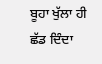ਬੂਹਾ ਖੁੱਲਾ ਹੀ ਛੱਡ ਦਿੰਦਾ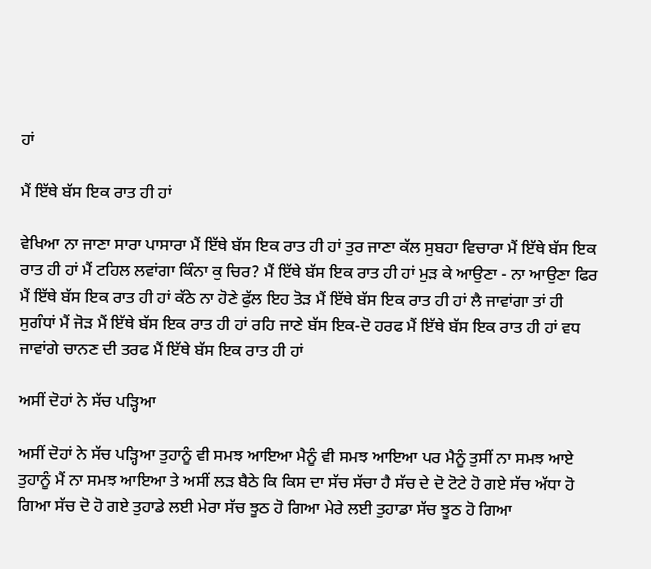ਹਾਂ

ਮੈਂ ਇੱਥੇ ਬੱਸ ਇਕ ਰਾਤ ਹੀ ਹਾਂ

ਵੇਖਿਆ ਨਾ ਜਾਣਾ ਸਾਰਾ ਪਾਸਾਰਾ ਮੈਂ ਇੱਥੇ ਬੱਸ ਇਕ ਰਾਤ ਹੀ ਹਾਂ ਤੁਰ ਜਾਣਾ ਕੱਲ ਸੁਬਹਾ ਵਿਚਾਰਾ ਮੈਂ ਇੱਥੇ ਬੱਸ ਇਕ ਰਾਤ ਹੀ ਹਾਂ ਮੈਂ ਟਹਿਲ ਲਵਾਂਗਾ ਕਿੰਨਾ ਕੁ ਚਿਰ? ਮੈਂ ਇੱਥੇ ਬੱਸ ਇਕ ਰਾਤ ਹੀ ਹਾਂ ਮੁੜ ਕੇ ਆਉਣਾ - ਨਾ ਆਉਣਾ ਫਿਰ ਮੈਂ ਇੱਥੇ ਬੱਸ ਇਕ ਰਾਤ ਹੀ ਹਾਂ ਕੱਠੇ ਨਾ ਹੋਣੇ ਫੁੱਲ ਇਹ ਤੋੜ ਮੈਂ ਇੱਥੇ ਬੱਸ ਇਕ ਰਾਤ ਹੀ ਹਾਂ ਲੈ ਜਾਵਾਂਗਾ ਤਾਂ ਹੀ ਸੁਗੰਧਾਂ ਮੈਂ ਜੋੜ ਮੈਂ ਇੱਥੇ ਬੱਸ ਇਕ ਰਾਤ ਹੀ ਹਾਂ ਰਹਿ ਜਾਣੇ ਬੱਸ ਇਕ-ਦੋ ਹਰਫ ਮੈਂ ਇੱਥੇ ਬੱਸ ਇਕ ਰਾਤ ਹੀ ਹਾਂ ਵਧ ਜਾਵਾਂਗੇ ਚਾਨਣ ਦੀ ਤਰਫ ਮੈਂ ਇੱਥੇ ਬੱਸ ਇਕ ਰਾਤ ਹੀ ਹਾਂ

ਅਸੀਂ ਦੋਹਾਂ ਨੇ ਸੱਚ ਪੜ੍ਹਿਆ

ਅਸੀਂ ਦੋਹਾਂ ਨੇ ਸੱਚ ਪੜ੍ਹਿਆ ਤੁਹਾਨੂੰ ਵੀ ਸਮਝ ਆਇਆ ਮੈਨੂੰ ਵੀ ਸਮਝ ਆਇਆ ਪਰ ਮੈਨੂੰ ਤੁਸੀਂ ਨਾ ਸਮਝ ਆਏ ਤੁਹਾਨੂੰ ਮੈਂ ਨਾ ਸਮਝ ਆਇਆ ਤੇ ਅਸੀਂ ਲੜ ਬੈਠੇ ਕਿ ਕਿਸ ਦਾ ਸੱਚ ਸੱਚਾ ਹੈ ਸੱਚ ਦੇ ਦੋ ਟੋਟੇ ਹੋ ਗਏ ਸੱਚ ਅੱਧਾ ਹੋ ਗਿਆ ਸੱਚ ਦੋ ਹੋ ਗਏ ਤੁਹਾਡੇ ਲਈ ਮੇਰਾ ਸੱਚ ਝੂਠ ਹੋ ਗਿਆ ਮੇਰੇ ਲਈ ਤੁਹਾਡਾ ਸੱਚ ਝੂਠ ਹੋ ਗਿਆ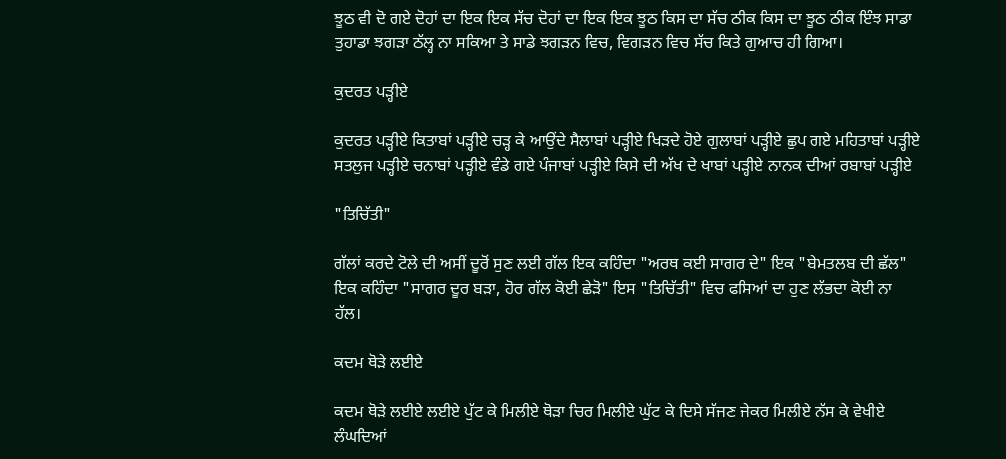ਝੂਠ ਵੀ ਦੋ ਗਏ ਦੋਹਾਂ ਦਾ ਇਕ ਇਕ ਸੱਚ ਦੋਹਾਂ ਦਾ ਇਕ ਇਕ ਝੂਠ ਕਿਸ ਦਾ ਸੱਚ ਠੀਕ ਕਿਸ ਦਾ ਝੂਠ ਠੀਕ ਇੰਝ ਸਾਡਾ ਤੁਹਾਡਾ ਝਗੜਾ ਠੱਲ੍ਹ ਨਾ ਸਕਿਆ ਤੇ ਸਾਡੇ ਝਗੜਨ ਵਿਚ, ਵਿਗੜਨ ਵਿਚ ਸੱਚ ਕਿਤੇ ਗੁਆਚ ਹੀ ਗਿਆ।

ਕੁਦਰਤ ਪੜ੍ਹੀਏ

ਕੁਦਰਤ ਪੜ੍ਹੀਏ ਕਿਤਾਬਾਂ ਪੜ੍ਹੀਏ ਚੜ੍ਹ ਕੇ ਆਉਂਦੇ ਸੈਲਾਬਾਂ ਪੜ੍ਹੀਏ ਖਿੜਦੇ ਹੋਏ ਗੁਲਾਬਾਂ ਪੜ੍ਹੀਏ ਛੁਪ ਗਏ ਮਹਿਤਾਬਾਂ ਪੜ੍ਹੀਏ ਸਤਲੁਜ ਪੜ੍ਹੀਏ ਚਨਾਬਾਂ ਪੜ੍ਹੀਏ ਵੰਡੇ ਗਏ ਪੰਜਾਬਾਂ ਪੜ੍ਹੀਏ ਕਿਸੇ ਦੀ ਅੱਖ ਦੇ ਖਾਬਾਂ ਪੜ੍ਹੀਏ ਨਾਨਕ ਦੀਆਂ ਰਬਾਬਾਂ ਪੜ੍ਹੀਏ

"ਤਿਚਿੱਤੀ"

ਗੱਲਾਂ ਕਰਦੇ ਟੋਲੇ ਦੀ ਅਸੀਂ ਦੂਰੋਂ ਸੁਣ ਲਈ ਗੱਲ ਇਕ ਕਹਿੰਦਾ "ਅਰਥ ਕਈ ਸਾਗਰ ਦੇ" ਇਕ "ਬੇਮਤਲਬ ਦੀ ਛੱਲ" ਇਕ ਕਹਿੰਦਾ "ਸਾਗਰ ਦੂਰ ਬੜਾ, ਹੋਰ ਗੱਲ ਕੋਈ ਛੇੜੋ" ਇਸ "ਤਿਚਿੱਤੀ" ਵਿਚ ਫਸਿਆਂ ਦਾ ਹੁਣ ਲੱਭਦਾ ਕੋਈ ਨਾ ਹੱਲ।

ਕਦਮ ਥੋੜੇ ਲਈਏ

ਕਦਮ ਥੋੜੇ ਲਈਏ ਲਈਏ ਪੁੱਟ ਕੇ ਮਿਲੀਏ ਥੋੜਾ ਚਿਰ ਮਿਲੀਏ ਘੁੱਟ ਕੇ ਦਿਸੇ ਸੱਜਣ ਜੇਕਰ ਮਿਲੀਏ ਨੱਸ ਕੇ ਵੇਖੀਏ ਲੰਘਦਿਆਂ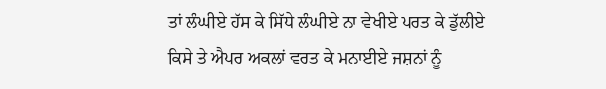ਤਾਂ ਲੰਘੀਏ ਹੱਸ ਕੇ ਸਿੱਧੇ ਲੰਘੀਏ ਨਾ ਵੇਖੀਏ ਪਰਤ ਕੇ ਡੁੱਲੀਏ ਕਿਸੇ ਤੇ ਐਪਰ ਅਕਲਾਂ ਵਰਤ ਕੇ ਮਨਾਈਏ ਜਸ਼ਨਾਂ ਨੂੰ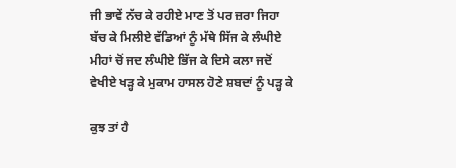ਜੀ ਭਾਵੇਂ ਨੱਚ ਕੇ ਰਹੀਏ ਮਾਣ ਤੋਂ ਪਰ ਜ਼ਰਾ ਜਿਹਾ ਬੱਚ ਕੇ ਮਿਲੀਏ ਵੱਡਿਆਂ ਨੂੰ ਮੱਥੇ ਸਿੱਜ ਕੇ ਲੰਘੀਏ ਮੀਹਾਂ ਚੋਂ ਜਦ ਲੰਘੀਏ ਭਿੱਜ ਕੇ ਦਿਸੇ ਕਲਾ ਜਦੋਂ ਵੇਖੀਏ ਖੜ੍ਹ ਕੇ ਮੁਕਾਮ ਹਾਸਲ ਹੋਣੇ ਸ਼ਬਦਾਂ ਨੂੰ ਪੜ੍ਹ ਕੇ

ਕੁਝ ਤਾਂ ਹੈ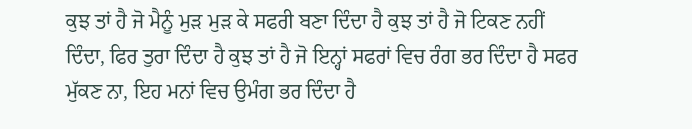ਕੁਝ ਤਾਂ ਹੈ ਜੋ ਮੈਨੂੰ ਮੁੜ ਮੁੜ ਕੇ ਸਫਰੀ ਬਣਾ ਦਿੰਦਾ ਹੈ ਕੁਝ ਤਾਂ ਹੈ ਜੋ ਟਿਕਣ ਨਹੀਂ ਦਿੰਦਾ, ਫਿਰ ਤੁਰਾ ਦਿੰਦਾ ਹੈ ਕੁਝ ਤਾਂ ਹੈ ਜੋ ਇਨ੍ਹਾਂ ਸਫਰਾਂ ਵਿਚ ਰੰਗ ਭਰ ਦਿੰਦਾ ਹੈ ਸਫਰ ਮੁੱਕਣ ਨਾ, ਇਹ ਮਨਾਂ ਵਿਚ ਉਮੰਗ ਭਰ ਦਿੰਦਾ ਹੈ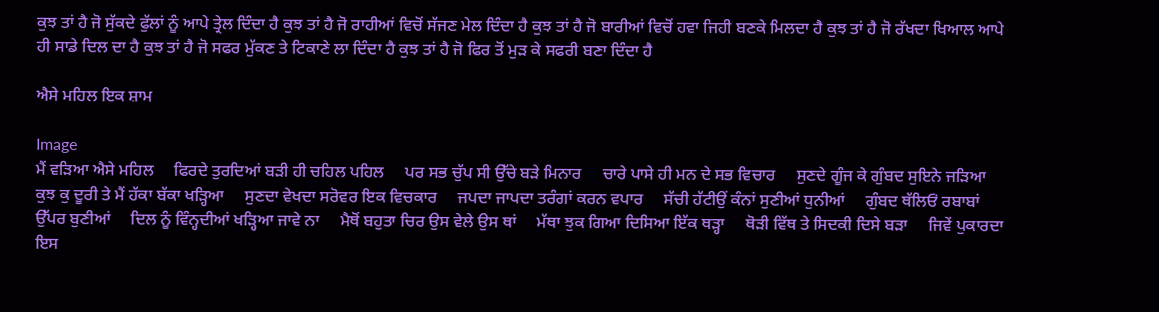ਕੁਝ ਤਾਂ ਹੈ ਜੋ ਸੁੱਕਦੇ ਫੁੱਲਾਂ ਨੂੰ ਆਪੇ ਤ੍ਰੇਲ ਦਿੰਦਾ ਹੈ ਕੁਝ ਤਾਂ ਹੈ ਜੋ ਰਾਹੀਆਂ ਵਿਚੋਂ ਸੱਜਣ ਮੇਲ ਦਿੰਦਾ ਹੈ ਕੁਝ ਤਾਂ ਹੈ ਜੋ ਬਾਰੀਆਂ ਵਿਚੋਂ ਹਵਾ ਜਿਹੀ ਬਣਕੇ ਮਿਲਦਾ ਹੈ ਕੁਝ ਤਾਂ ਹੈ ਜੋ ਰੱਖਦਾ ਖਿਆਲ ਆਪੇ ਹੀ ਸਾਡੇ ਦਿਲ ਦਾ ਹੈ ਕੁਝ ਤਾਂ ਹੈ ਜੋ ਸਫਰ ਮੁੱਕਣ ਤੇ ਟਿਕਾਣੇ ਲਾ ਦਿੰਦਾ ਹੈ ਕੁਝ ਤਾਂ ਹੈ ਜੋ ਫਿਰ ਤੋਂ ਮੁੜ ਕੇ ਸਫਰੀ ਬਣਾ ਦਿੰਦਾ ਹੈ

ਐਸੇ ਮਹਿਲ ਇਕ ਸ਼ਾਮ

Image
ਮੈਂ ਵੜਿਆ ਐਸੇ ਮਹਿਲ     ਫਿਰਦੇ ਤੁਰਦਿਆਂ ਬੜੀ ਹੀ ਚਹਿਲ ਪਹਿਲ     ਪਰ ਸਭ ਚੁੱਪ ਸੀ ਉੱਚੇ ਬੜੇ ਮਿਨਾਰ     ਚਾਰੇ ਪਾਸੇ ਹੀ ਮਨ ਦੇ ਸਭ ਵਿਚਾਰ     ਸੁਣਦੇ ਗੂੰਜ ਕੇ ਗੁੰਬਦ ਸੁਇਨੇ ਜੜਿਆ     ਕੁਝ ਕੁ ਦੂਰੀ ਤੇ ਮੈਂ ਹੱਕਾ ਬੱਕਾ ਖੜ੍ਹਿਆ     ਸੁਣਦਾ ਵੇਖਦਾ ਸਰੋਵਰ ਇਕ ਵਿਚਕਾਰ     ਜਪਦਾ ਜਾਪਦਾ ਤਰੰਗਾਂ ਕਰਨ ਵਪਾਰ     ਸੱਚੀ ਹੱਟੀਉਂ ਕੰਨਾਂ ਸੁਣੀਆਂ ਧੁਨੀਆਂ     ਗੁੰਬਦ ਥੱਲਿਓਂ ਰਬਾਬਾਂ ਉੱਪਰ ਬੁਣੀਆਂ     ਦਿਲ ਨੂੰ ਵਿੰਨ੍ਹਦੀਆਂ ਖੜ੍ਹਿਆ ਜਾਵੇ ਨਾ     ਮੈਥੋਂ ਬਹੁਤਾ ਚਿਰ ਉਸ ਵੇਲੇ ਉਸ ਥਾਂ     ਮੱਥਾ ਝੁਕ ਗਿਆ ਦਿਸਿਆ ਇੱਕ ਥੜ੍ਹਾ     ਥੋੜੀ ਵਿੱਥ ਤੇ ਸਿਦਕੀ ਦਿਸੇ ਬੜਾ     ਜਿਵੇਂ ਪੁਕਾਰਦਾ ਇਸ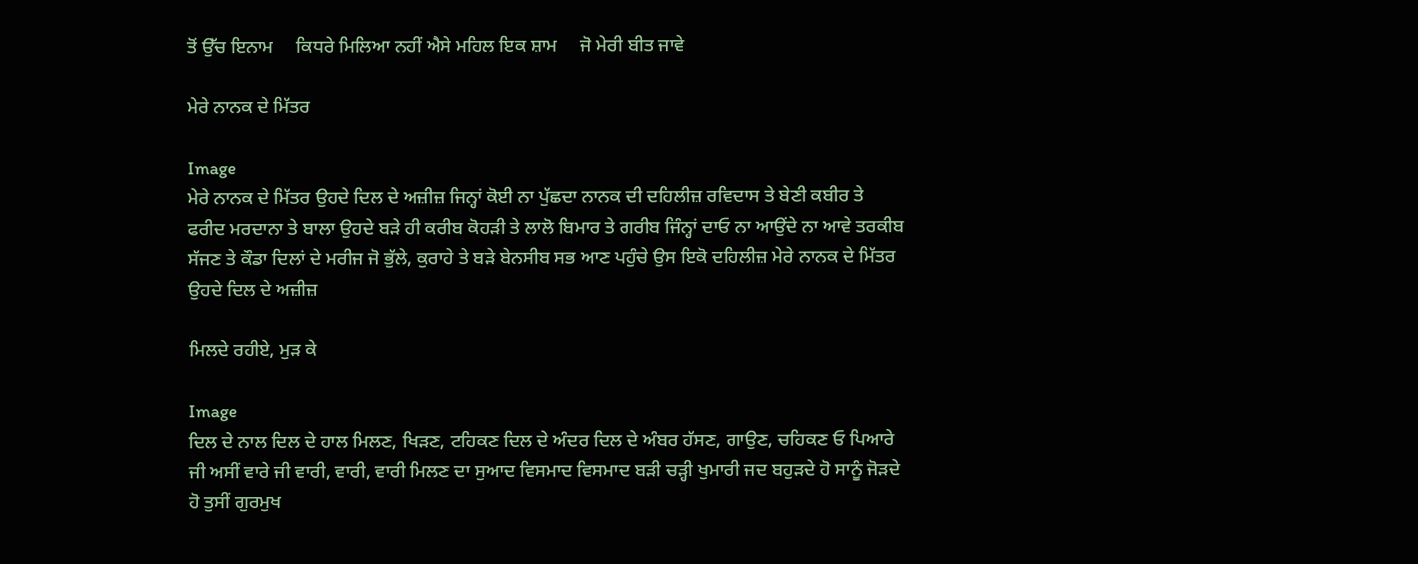ਤੋਂ ਉੱਚ ਇਨਾਮ     ਕਿਧਰੇ ਮਿਲਿਆ ਨਹੀਂ ਐਸੇ ਮਹਿਲ ਇਕ ਸ਼ਾਮ     ਜੋ ਮੇਰੀ ਬੀਤ ਜਾਵੇ

ਮੇਰੇ ਨਾਨਕ ਦੇ ਮਿੱਤਰ

Image
ਮੇਰੇ ਨਾਨਕ ਦੇ ਮਿੱਤਰ ਉਹਦੇ ਦਿਲ ਦੇ ਅਜ਼ੀਜ਼ ਜਿਨ੍ਹਾਂ ਕੋਈ ਨਾ ਪੁੱਛਦਾ ਨਾਨਕ ਦੀ ਦਹਿਲੀਜ਼ ਰਵਿਦਾਸ ਤੇ ਬੇਣੀ ਕਬੀਰ ਤੇ ਫਰੀਦ ਮਰਦਾਨਾ ਤੇ ਬਾਲਾ ਉਹਦੇ ਬੜੇ ਹੀ ਕਰੀਬ ਕੋਹੜੀ ਤੇ ਲਾਲੋ ਬਿਮਾਰ ਤੇ ਗਰੀਬ ਜਿੰਨ੍ਹਾਂ ਦਾਓ ਨਾ ਆਉਂਦੇ ਨਾ ਆਵੇ ਤਰਕੀਬ ਸੱਜਣ ਤੇ ਕੌਡਾ ਦਿਲਾਂ ਦੇ ਮਰੀਜ ਜੋ ਭੁੱਲੇ, ਕੁਰਾਹੇ ਤੇ ਬੜੇ ਬੇਨਸੀਬ ਸਭ ਆਣ ਪਹੁੰਚੇ ਉਸ ਇਕੋ ਦਹਿਲੀਜ਼ ਮੇਰੇ ਨਾਨਕ ਦੇ ਮਿੱਤਰ ਉਹਦੇ ਦਿਲ ਦੇ ਅਜ਼ੀਜ਼

ਮਿਲਦੇ ਰਹੀਏ, ਮੁੜ ਕੇ

Image
ਦਿਲ ਦੇ ਨਾਲ ਦਿਲ ਦੇ ਹਾਲ ਮਿਲਣ, ਖਿੜਣ, ਟਹਿਕਣ ਦਿਲ ਦੇ ਅੰਦਰ ਦਿਲ ਦੇ ਅੰਬਰ ਹੱਸਣ, ਗਾਉਣ, ਚਹਿਕਣ ਓ ਪਿਆਰੇ ਜੀ ਅਸੀਂ ਵਾਰੇ ਜੀ ਵਾਰੀ, ਵਾਰੀ, ਵਾਰੀ ਮਿਲਣ ਦਾ ਸੁਆਦ ਵਿਸਮਾਦ ਵਿਸਮਾਦ ਬੜੀ ਚੜ੍ਹੀ ਖੁਮਾਰੀ ਜਦ ਬਹੁੜਦੇ ਹੋ ਸਾਨੂੰ ਜੋੜਦੇ ਹੋ ਤੁਸੀਂ ਗੁਰਮੁਖ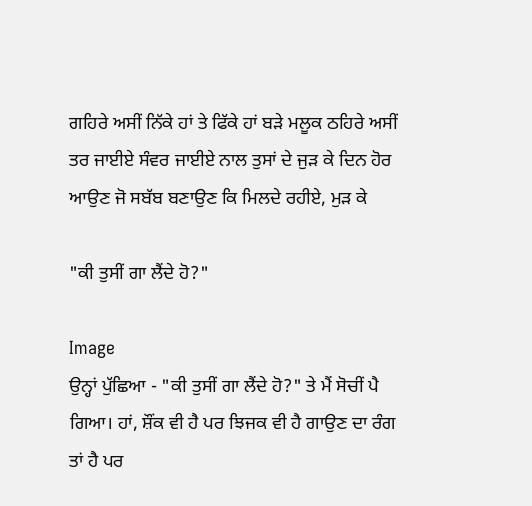ਗਹਿਰੇ ਅਸੀਂ ਨਿੱਕੇ ਹਾਂ ਤੇ ਫਿੱਕੇ ਹਾਂ ਬੜੇ ਮਲੂਕ ਠਹਿਰੇ ਅਸੀਂ ਤਰ ਜਾਈਏ ਸੰਵਰ ਜਾਈਏ ਨਾਲ ਤੁਸਾਂ ਦੇ ਜੁੜ ਕੇ ਦਿਨ ਹੋਰ ਆਉਣ ਜੋ ਸਬੱਬ ਬਣਾਉਣ ਕਿ ਮਿਲਦੇ ਰਹੀਏ, ਮੁੜ ਕੇ

"ਕੀ ਤੁਸੀਂ ਗਾ ਲੈਂਦੇ ਹੋ?"

Image
ਉਨ੍ਹਾਂ ਪੁੱਛਿਆ - "ਕੀ ਤੁਸੀਂ ਗਾ ਲੈਂਦੇ ਹੋ?" ਤੇ ਮੈਂ ਸੋਚੀਂ ਪੈ ਗਿਆ। ਹਾਂ, ਸ਼ੌਂਕ ਵੀ ਹੈ ਪਰ ਝਿਜਕ ਵੀ ਹੈ ਗਾਉਣ ਦਾ ਰੰਗ ਤਾਂ ਹੈ ਪਰ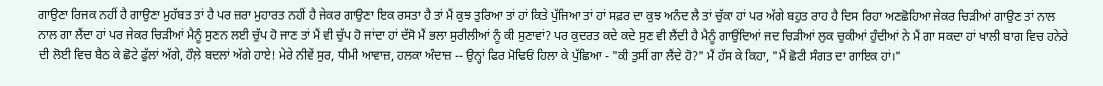ਗਾਉਣਾ ਰਿਜਕ ਨਹੀਂ ਹੈ ਗਾਉਣਾ ਮੁਹੱਬਤ ਤਾਂ ਹੈ ਪਰ ਜ਼ਰਾ ਮੁਹਾਰਤ ਨਹੀਂ ਹੈ ਜੇਕਰ ਗਾਉਣਾ ਇਕ ਰਸਤਾ ਹੈ ਤਾਂ ਮੈਂ ਕੁਝ ਤੁਰਿਆ ਤਾਂ ਹਾਂ ਕਿਤੇ ਪੁੱਜਿਆ ਤਾਂ ਹਾਂ ਸਫ਼ਰ ਦਾ ਕੁਝ ਅਨੰਦ ਲੈ ਤਾਂ ਚੁੱਕਾ ਹਾਂ ਪਰ ਅੱਗੇ ਬਹੁਤ ਰਾਹ ਹੈ ਦਿਸ ਰਿਹਾ ਅਣਛੋਹਿਆ ਜੇਕਰ ਚਿੜੀਆਂ ਗਾਉਣ ਤਾਂ ਨਾਲ ਨਾਲ ਗਾ ਲੈਂਦਾ ਹਾਂ ਪਰ ਜੇਕਰ ਚਿੜੀਆਂ ਮੈਨੂੰ ਸੁਣਨ ਲਈ ਚੁੱਪ ਹੋ ਜਾਣ ਤਾਂ ਮੈਂ ਵੀ ਚੁੱਪ ਹੋ ਜਾਂਦਾ ਹਾਂ ਦੱਸੋ ਮੈਂ ਭਲਾ ਸੁਰੀਲੀਆਂ ਨੂੰ ਕੀ ਸੁਣਾਵਾਂ? ਪਰ ਕੁਦਰਤ ਕਦੇ ਕਦੇ ਸੁਣ ਵੀ ਲੈਂਦੀ ਹੈ ਮੈਨੂੰ ਗਾਉਂਦਿਆਂ ਜਦ ਚਿੜੀਆਂ ਲੁਕ ਚੁਕੀਆਂ ਹੁੰਦੀਆਂ ਨੇ ਮੈਂ ਗਾ ਸਕਦਾ ਹਾਂ ਖਾਲੀ ਬਾਗ ਵਿਚ ਹਨੇਰੇ ਦੀ ਲੋਈ ਵਿਚ ਬੈਠ ਕੇ ਛੋਟੇ ਫੁੱਲਾਂ ਅੱਗੇ, ਹੌਲ਼ੇ ਬਦਲਾਂ ਅੱਗੇ ਹਾਏ! ਮੇਰੇ ਨੀਵੇਂ ਸੁਰ, ਧੀਮੀ ਆਵਾਜ਼, ਹਲਕਾ ਅੰਦਾਜ਼ -- ਉਨ੍ਹਾਂ ਫਿਰ ਮੋਢਿਓਂ ਹਿਲਾ ਕੇ ਪੁੱਛਿਆ - "ਕੀ ਤੁਸੀਂ ਗਾ ਲੈਂਦੇ ਹੋ?" ਮੈਂ ਹੱਸ ਕੇ ਕਿਹਾ, "ਮੈਂ ਛੋਟੀ ਸੰਗਤ ਦਾ ਗਾਇਕ ਹਾਂ।"